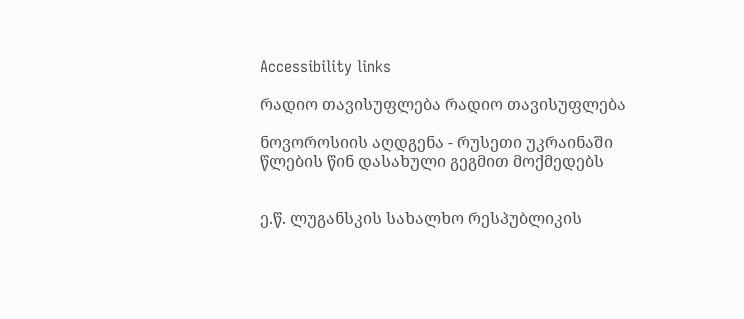Accessibility links

რადიო თავისუფლება რადიო თავისუფლება

ნოვოროსიის აღდგენა - რუსეთი უკრაინაში წლების წინ დასახული გეგმით მოქმედებს


ე.წ. ლუგანსკის სახალხო რესპუბლიკის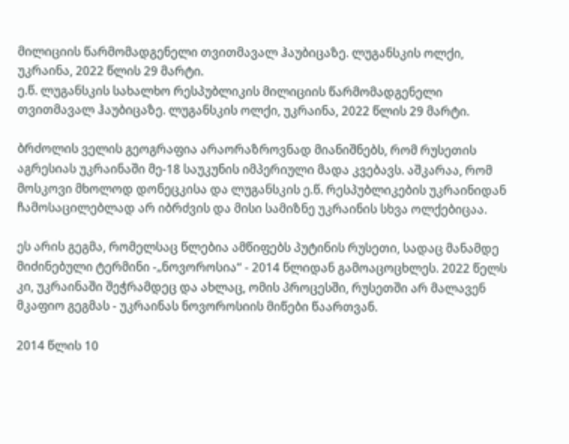მილიციის წარმომადგენელი თვითმავალ ჰაუბიცაზე. ლუგანსკის ოლქი, უკრაინა, 2022 წლის 29 მარტი.
ე.წ. ლუგანსკის სახალხო რესპუბლიკის მილიციის წარმომადგენელი თვითმავალ ჰაუბიცაზე. ლუგანსკის ოლქი, უკრაინა, 2022 წლის 29 მარტი.

ბრძოლის ველის გეოგრაფია არაორაზროვნად მიანიშნებს, რომ რუსეთის აგრესიას უკრაინაში მე-18 საუკუნის იმპერიული მადა კვებავს. აშკარაა, რომ მოსკოვი მხოლოდ დონეცკისა და ლუგანსკის ე.წ. რესპუბლიკების უკრაინიდან ჩამოსაცილებლად არ იბრძვის და მისი სამიზნე უკრაინის სხვა ოლქებიცაა.

ეს არის გეგმა, რომელსაც წლებია ამწიფებს პუტინის რუსეთი, სადაც მანამდე მიძინებული ტერმინი -„ნოვოროსია“ - 2014 წლიდან გამოაცოცხლეს. 2022 წელს კი, უკრაინაში შეჭრამდეც და ახლაც, ომის პროცესში, რუსეთში არ მალავენ მკაფიო გეგმას - უკრაინას ნოვოროსიის მიწები წაართვან.

2014 წლის 10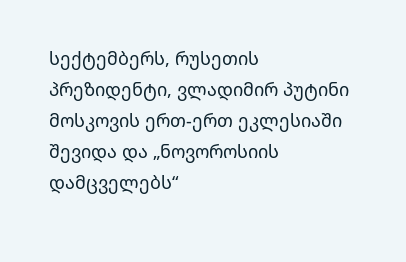სექტემბერს, რუსეთის პრეზიდენტი, ვლადიმირ პუტინი მოსკოვის ერთ-ერთ ეკლესიაში შევიდა და „ნოვოროსიის დამცველებს“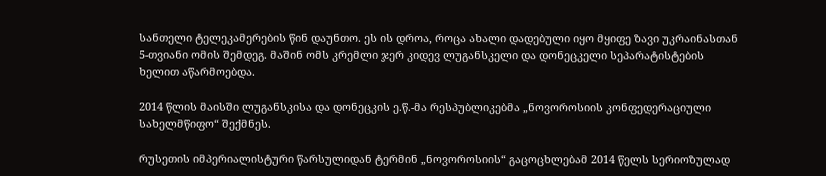სანთელი ტელეკამერების წინ დაუნთო. ეს ის დროა, როცა ახალი დადებული იყო მყიფე ზავი უკრაინასთან 5-თვიანი ომის შემდეგ. მაშინ ომს კრემლი ჯერ კიდევ ლუგანსკელი და დონეცკელი სეპარატისტების ხელით აწარმოებდა.

2014 წლის მაისში ლუგანსკისა და დონეცკის ე.წ.-მა რესპუბლიკებმა „ნოვოროსიის კონფედერაციული სახელმწიფო“ შექმნეს.

რუსეთის იმპერიალისტური წარსულიდან ტერმინ „ნოვოროსიის“ გაცოცხლებამ 2014 წელს სერიოზულად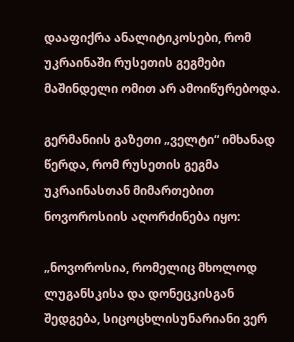დააფიქრა ანალიტიკოსები, რომ უკრაინაში რუსეთის გეგმები მაშინდელი ომით არ ამოიწურებოდა.

გერმანიის გაზეთი „ველტი“ იმხანად წერდა, რომ რუსეთის გეგმა უკრაინასთან მიმართებით ნოვოროსიის აღორძინება იყო:

„ნოვოროსია, რომელიც მხოლოდ ლუგანსკისა და დონეცკისგან შედგება, სიცოცხლისუნარიანი ვერ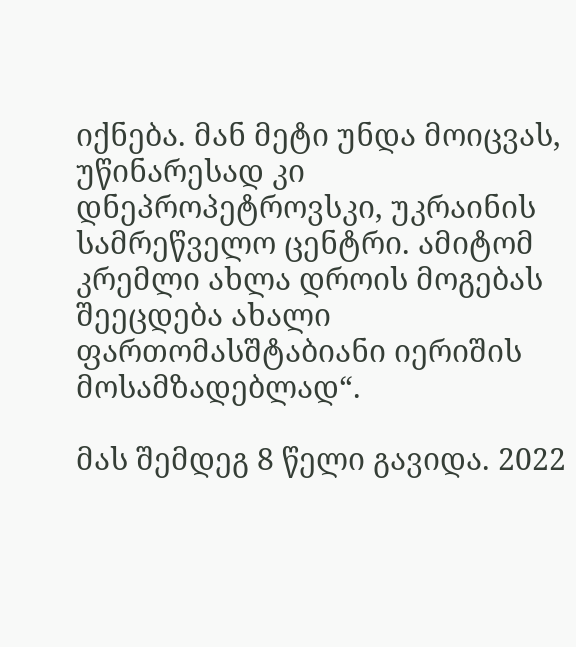იქნება. მან მეტი უნდა მოიცვას, უწინარესად კი დნეპროპეტროვსკი, უკრაინის სამრეწველო ცენტრი. ამიტომ კრემლი ახლა დროის მოგებას შეეცდება ახალი ფართომასშტაბიანი იერიშის მოსამზადებლად“.

მას შემდეგ 8 წელი გავიდა. 2022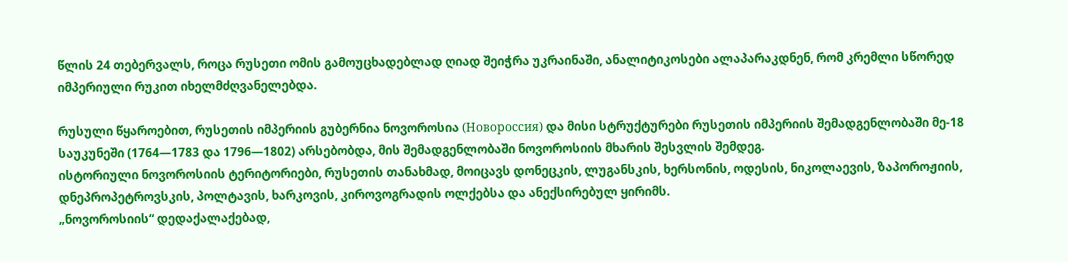წლის 24 თებერვალს, როცა რუსეთი ომის გამოუცხადებლად ღიად შეიჭრა უკრაინაში, ანალიტიკოსები ალაპარაკდნენ, რომ კრემლი სწორედ იმპერიული რუკით იხელმძღვანელებდა.

რუსული წყაროებით, რუსეთის იმპერიის გუბერნია ნოვოროსია (Новороссия) და მისი სტრუქტურები რუსეთის იმპერიის შემადგენლობაში მე-18 საუკუნეში (1764—1783 და 1796—1802) არსებობდა, მის შემადგენლობაში ნოვოროსიის მხარის შესვლის შემდეგ.
ისტორიული ნოვოროსიის ტერიტორიები, რუსეთის თანახმად, მოიცავს დონეცკის, ლუგანსკის, ხერსონის, ოდესის, ნიკოლაევის, ზაპოროჟიის, დნეპროპეტროვსკის, პოლტავის, ხარკოვის, კიროვოგრადის ოლქებსა და ანექსირებულ ყირიმს.
„ნოვოროსიის“ დედაქალაქებად,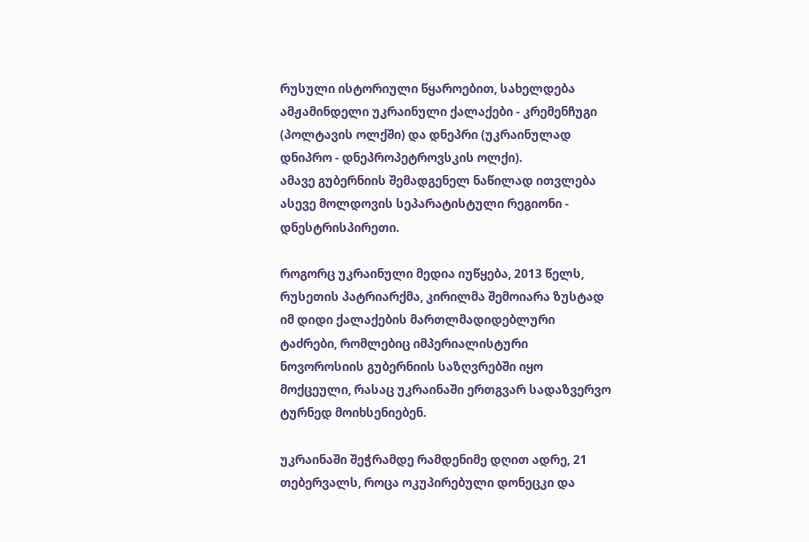რუსული ისტორიული წყაროებით, სახელდება ამჟამინდელი უკრაინული ქალაქები - კრემენჩუგი (პოლტავის ოლქში) და დნეპრი (უკრაინულად დნიპრო - დნეპროპეტროვსკის ოლქი).
ამავე გუბერნიის შემადგენელ ნაწილად ითვლება ასევე მოლდოვის სეპარატისტული რეგიონი - დნესტრისპირეთი.

როგორც უკრაინული მედია იუწყება, 2013 წელს, რუსეთის პატრიარქმა, კირილმა შემოიარა ზუსტად იმ დიდი ქალაქების მართლმადიდებლური ტაძრები, რომლებიც იმპერიალისტური ნოვოროსიის გუბერნიის საზღვრებში იყო მოქცეული, რასაც უკრაინაში ერთგვარ სადაზვერვო ტურნედ მოიხსენიებენ.

უკრაინაში შეჭრამდე რამდენიმე დღით ადრე, 21 თებერვალს, როცა ოკუპირებული დონეცკი და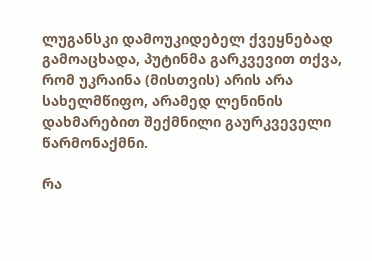ლუგანსკი დამოუკიდებელ ქვეყნებად გამოაცხადა, პუტინმა გარკვევით თქვა, რომ უკრაინა (მისთვის) არის არა სახელმწიფო, არამედ ლენინის დახმარებით შექმნილი გაურკვეველი წარმონაქმნი.

რა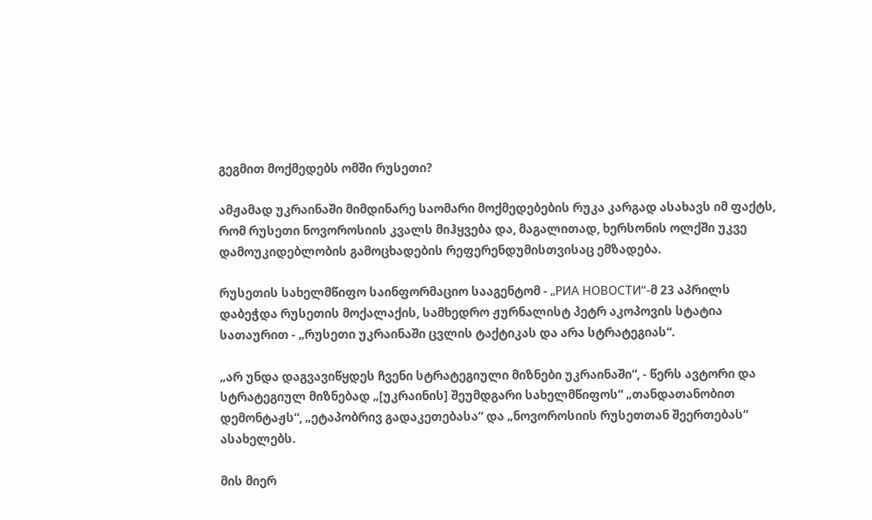გეგმით მოქმედებს ომში რუსეთი?

ამჟამად უკრაინაში მიმდინარე საომარი მოქმედებების რუკა კარგად ასახავს იმ ფაქტს, რომ რუსეთი ნოვოროსიის კვალს მიჰყვება და, მაგალითად, ხერსონის ოლქში უკვე დამოუკიდებლობის გამოცხადების რეფერენდუმისთვისაც ემზადება.

რუსეთის სახელმწიფო საინფორმაციო სააგენტომ - „РИА НОВОСТИ“-მ 23 აპრილს დაბეჭდა რუსეთის მოქალაქის, სამხედრო ჟურნალისტ პეტრ აკოპოვის სტატია სათაურით - „რუსეთი უკრაინაში ცვლის ტაქტიკას და არა სტრატეგიას“.

„არ უნდა დაგვავიწყდეს ჩვენი სტრატეგიული მიზნები უკრაინაში“, - წერს ავტორი და სტრატეგიულ მიზნებად „[უკრაინის] შეუმდგარი სახელმწიფოს“ „თანდათანობით დემონტაჟს“, „ეტაპობრივ გადაკეთებასა“ და „ნოვოროსიის რუსეთთან შეერთებას“ ასახელებს.

მის მიერ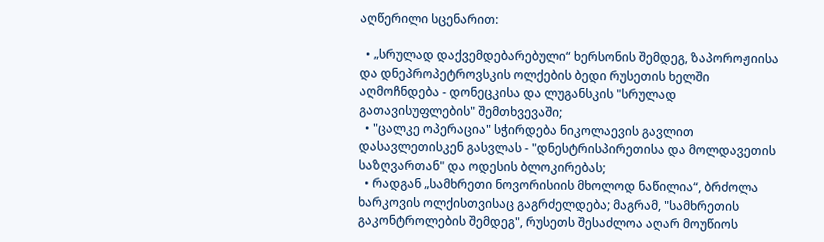აღწერილი სცენარით:

  • „სრულად დაქვემდებარებული“ ხერსონის შემდეგ, ზაპოროჟიისა და დნეპროპეტროვსკის ოლქების ბედი რუსეთის ხელში აღმოჩნდება - დონეცკისა და ლუგანსკის "სრულად გათავისუფლების" შემთხვევაში;
  • "ცალკე ოპერაცია" სჭირდება ნიკოლაევის გავლით დასავლეთისკენ გასვლას - "დნესტრისპირეთისა და მოლდავეთის საზღვართან" და ოდესის ბლოკირებას;
  • რადგან „სამხრეთი ნოვორისიის მხოლოდ ნაწილია“, ბრძოლა ხარკოვის ოლქისთვისაც გაგრძელდება; მაგრამ, "სამხრეთის გაკონტროლების შემდეგ", რუსეთს შესაძლოა აღარ მოუწიოს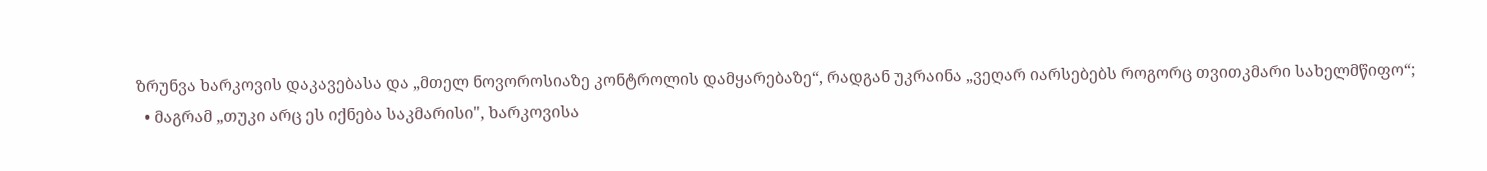ზრუნვა ხარკოვის დაკავებასა და „მთელ ნოვოროსიაზე კონტროლის დამყარებაზე“, რადგან უკრაინა „ვეღარ იარსებებს როგორც თვითკმარი სახელმწიფო“;
  • მაგრამ „თუკი არც ეს იქნება საკმარისი", ხარკოვისა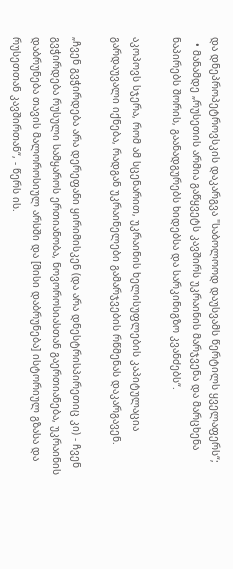და დნეპროპეტროვსკის დაკარგვა "საბოლოოდ დაუსვამს წერტილს ყველაფერს“;
  • მანამდე „რუსეთის არმია გაწყვეტს კავშირს უკრაინის მარჯვენა და მარცხენა ნაპირებს შორის, გაანადგურებს ხიდებსა და სარკინიგზო კვანძებს“.

აკოპოვს სჯერა, რომ ამ სცენარით, უკრაინის ხელისუფლების კაპიტულაცია გარდაუვალი იქნება, რადგან უკრაინელები გამარჯვების რწმენას დაკარგავენ.

„ჩვენ გვჭირდება არა დერეფანი ყირიმისკენ (და არა დნესტრისპირეთიც კი) - ჩვენ გვჭირდება რუსული სამყაროს ერთიანობა, ნოვოროსიასთან გაერთიანება, უკრაინის დაბრუნება თავის მალოროსიულ არსში და [მისი დაბრუნება] ისტორიულ გზასა და რუსეთთან კავშირთან“, - წერს ის.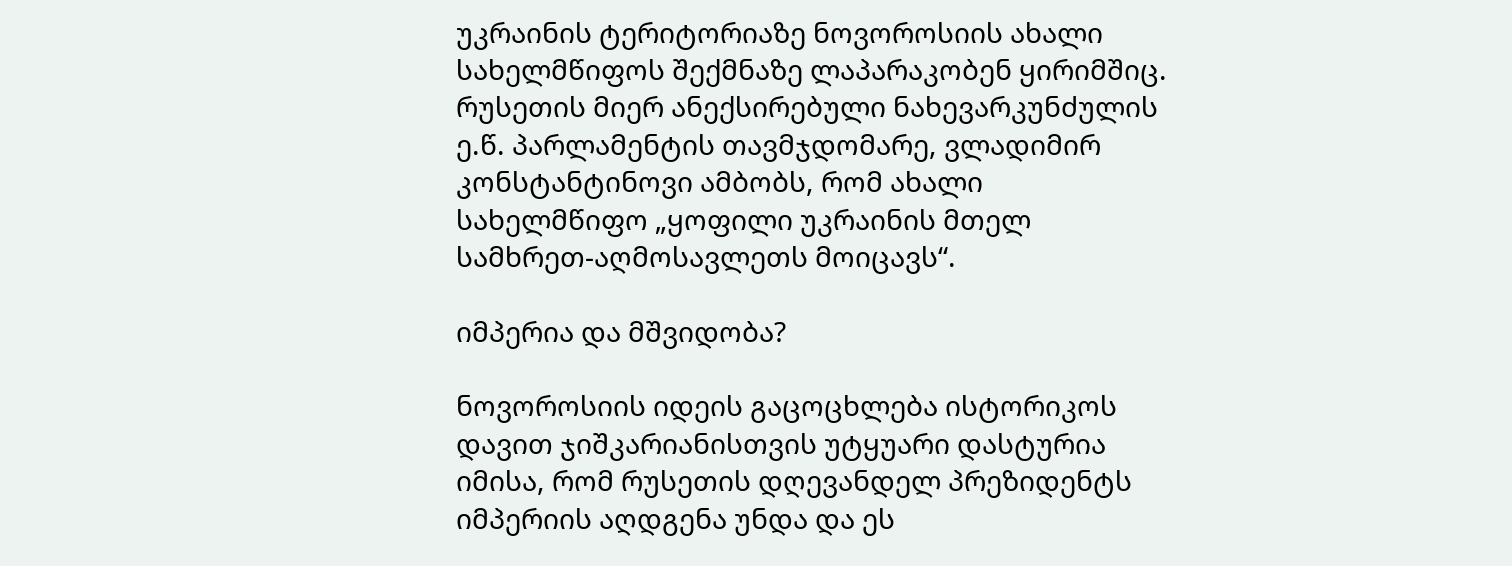უკრაინის ტერიტორიაზე ნოვოროსიის ახალი სახელმწიფოს შექმნაზე ლაპარაკობენ ყირიმშიც. რუსეთის მიერ ანექსირებული ნახევარკუნძულის ე.წ. პარლამენტის თავმჯდომარე, ვლადიმირ კონსტანტინოვი ამბობს, რომ ახალი სახელმწიფო „ყოფილი უკრაინის მთელ სამხრეთ-აღმოსავლეთს მოიცავს“.

იმპერია და მშვიდობა?

ნოვოროსიის იდეის გაცოცხლება ისტორიკოს დავით ჯიშკარიანისთვის უტყუარი დასტურია იმისა, რომ რუსეთის დღევანდელ პრეზიდენტს იმპერიის აღდგენა უნდა და ეს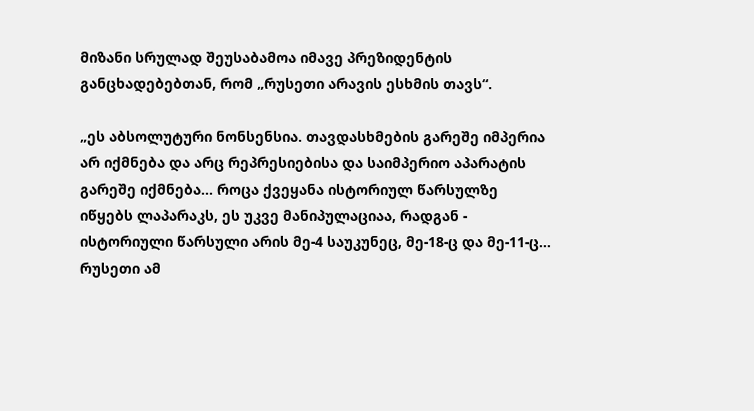მიზანი სრულად შეუსაბამოა იმავე პრეზიდენტის განცხადებებთან, რომ „რუსეთი არავის ესხმის თავს“.

„ეს აბსოლუტური ნონსენსია. თავდასხმების გარეშე იმპერია არ იქმნება და არც რეპრესიებისა და საიმპერიო აპარატის გარეშე იქმნება... როცა ქვეყანა ისტორიულ წარსულზე იწყებს ლაპარაკს, ეს უკვე მანიპულაციაა, რადგან - ისტორიული წარსული არის მე-4 საუკუნეც, მე-18-ც და მე-11-ც... რუსეთი ამ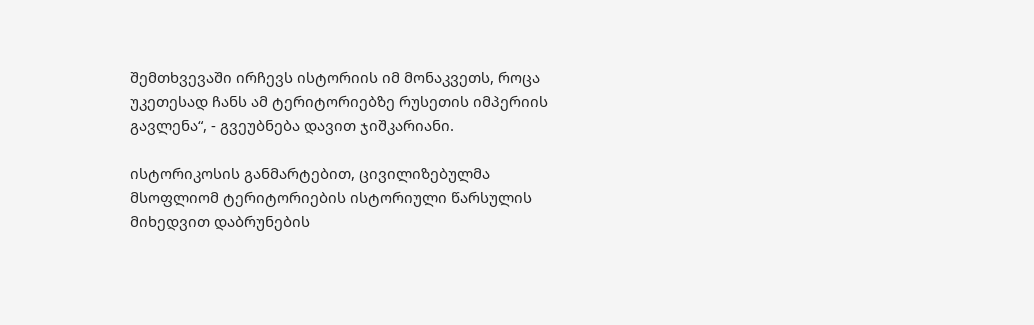შემთხვევაში ირჩევს ისტორიის იმ მონაკვეთს, როცა უკეთესად ჩანს ამ ტერიტორიებზე რუსეთის იმპერიის გავლენა“, - გვეუბნება დავით ჯიშკარიანი.

ისტორიკოსის განმარტებით, ცივილიზებულმა მსოფლიომ ტერიტორიების ისტორიული წარსულის მიხედვით დაბრუნების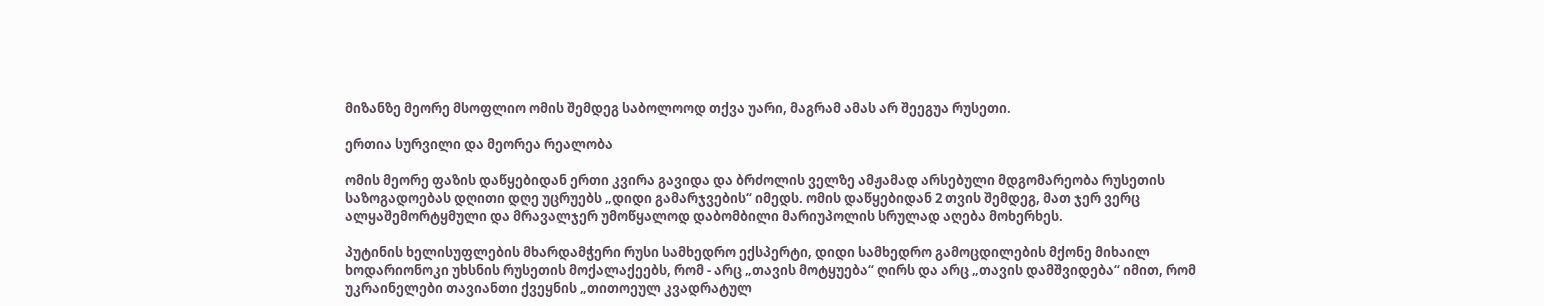მიზანზე მეორე მსოფლიო ომის შემდეგ საბოლოოდ თქვა უარი, მაგრამ ამას არ შეეგუა რუსეთი.

ერთია სურვილი და მეორეა რეალობა

ომის მეორე ფაზის დაწყებიდან ერთი კვირა გავიდა და ბრძოლის ველზე ამჟამად არსებული მდგომარეობა რუსეთის საზოგადოებას დღითი დღე უცრუებს „დიდი გამარჯვების“ იმედს. ომის დაწყებიდან 2 თვის შემდეგ, მათ ჯერ ვერც ალყაშემორტყმული და მრავალჯერ უმოწყალოდ დაბომბილი მარიუპოლის სრულად აღება მოხერხეს.

პუტინის ხელისუფლების მხარდამჭერი რუსი სამხედრო ექსპერტი, დიდი სამხედრო გამოცდილების მქონე მიხაილ ხოდარიონოკი უხსნის რუსეთის მოქალაქეებს, რომ - არც „თავის მოტყუება“ ღირს და არც „თავის დამშვიდება“ იმით, რომ უკრაინელები თავიანთი ქვეყნის „თითოეულ კვადრატულ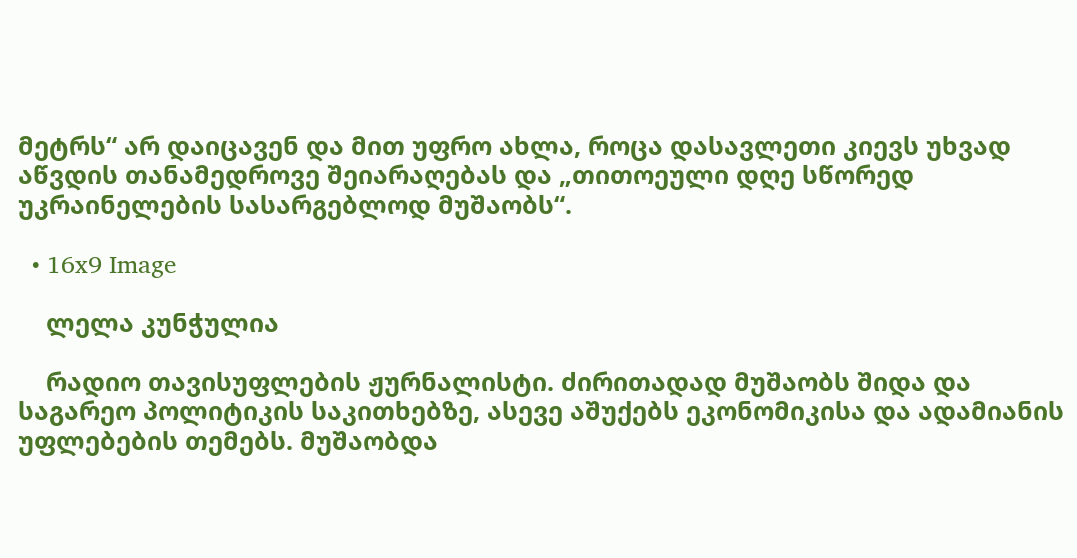მეტრს“ არ დაიცავენ და მით უფრო ახლა, როცა დასავლეთი კიევს უხვად აწვდის თანამედროვე შეიარაღებას და „თითოეული დღე სწორედ უკრაინელების სასარგებლოდ მუშაობს“.

  • 16x9 Image

    ლელა კუნჭულია

    რადიო თავისუფლების ჟურნალისტი. ძირითადად მუშაობს შიდა და საგარეო პოლიტიკის საკითხებზე, ასევე აშუქებს ეკონომიკისა და ადამიანის უფლებების თემებს. მუშაობდა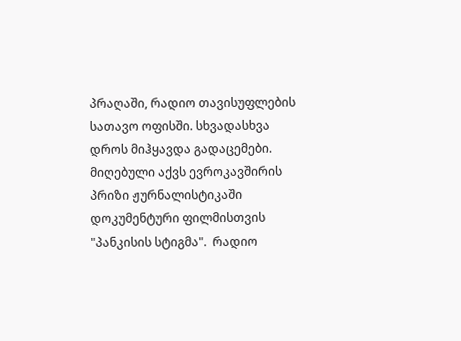პრაღაში, რადიო თავისუფლების სათავო ოფისში. სხვადასხვა დროს მიჰყავდა გადაცემები. მიღებული აქვს ევროკავშირის პრიზი ჟურნალისტიკაში დოკუმენტური ფილმისთვის "პანკისის სტიგმა".  რადიო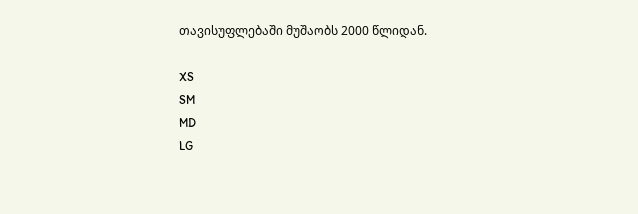თავისუფლებაში მუშაობს 2000 წლიდან.

XS
SM
MD
LG